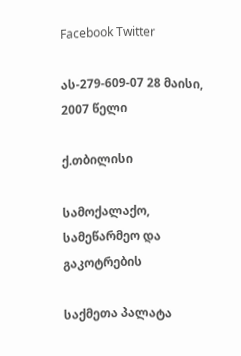Facebook Twitter

ას-279-609-07 28 მაისი, 2007 წელი

ქ.თბილისი

სამოქალაქო, სამეწარმეო და გაკოტრების

საქმეთა პალატა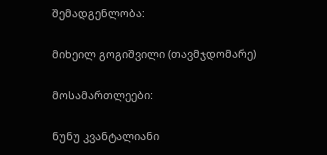შემადგენლობა:

მიხეილ გოგიშვილი (თავმჯდომარე)

მოსამართლეები:

ნუნუ კვანტალიანი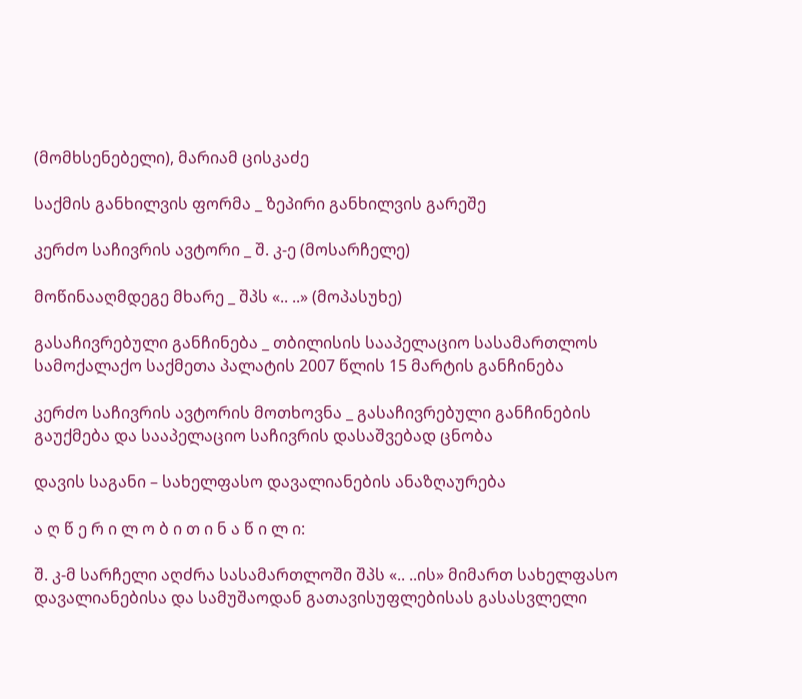(მომხსენებელი), მარიამ ცისკაძე

საქმის განხილვის ფორმა _ ზეპირი განხილვის გარეშე

კერძო საჩივრის ავტორი _ შ. კ-ე (მოსარჩელე)

მოწინააღმდეგე მხარე _ შპს «.. ..» (მოპასუხე)

გასაჩივრებული განჩინება _ თბილისის სააპელაციო სასამართლოს სამოქალაქო საქმეთა პალატის 2007 წლის 15 მარტის განჩინება

კერძო საჩივრის ავტორის მოთხოვნა _ გასაჩივრებული განჩინების გაუქმება და სააპელაციო საჩივრის დასაშვებად ცნობა

დავის საგანი – სახელფასო დავალიანების ანაზღაურება

ა ღ წ ე რ ი ლ ო ბ ი თ ი ნ ა წ ი ლ ი:

შ. კ-მ სარჩელი აღძრა სასამართლოში შპს «.. ..ის» მიმართ სახელფასო დავალიანებისა და სამუშაოდან გათავისუფლებისას გასასვლელი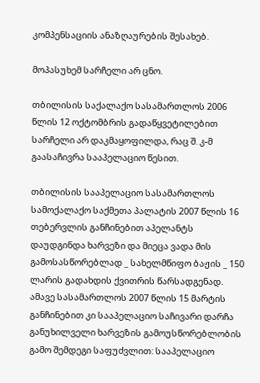კომპენსაციის ანაზღაურების შესახებ.

მოპასუხემ სარჩელი არ ცნო.

თბილისის საქალაქო სასამართლოს 2006 წლის 12 ოქტომბრის გადაწყვეტილებით სარჩელი არ დაკმაყოფილდა, რაც შ. კ-მ გაასაჩივრა სააპელაციო წესით.

თბილისის სააპელაციო სასამართლოს სამოქალაქო საქმეთა პალატის 2007 წლის 16 თებერვლის განჩინებით აპელანტს დაუდგინდა ხარვეზი და მიეცა ვადა მის გამოსასწორებლად _ სახელმწიფო ბაჟის _ 150 ლარის გადახდის ქვითრის წარსადგენად. ამავე სასამართლოს 2007 წლის 15 მარტის განჩინებით კი სააპელაციო საჩივარი დარჩა განუხილველი ხარვეზის გამოუსწორებლობის გამო შემდეგი საფუძვლით: სააპელაციო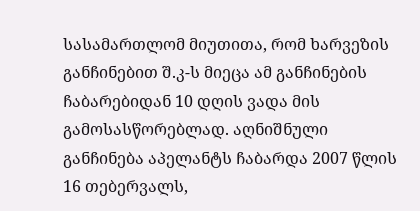სასამართლომ მიუთითა, რომ ხარვეზის განჩინებით შ.კ-ს მიეცა ამ განჩინების ჩაბარებიდან 10 დღის ვადა მის გამოსასწორებლად. აღნიშნული განჩინება აპელანტს ჩაბარდა 2007 წლის 16 თებერვალს,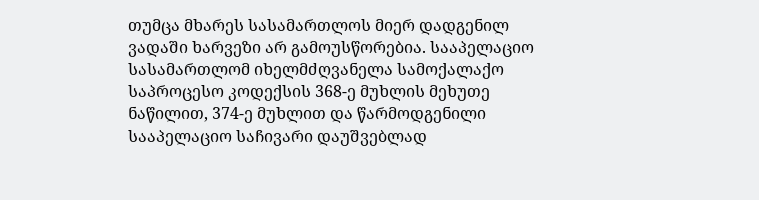თუმცა მხარეს სასამართლოს მიერ დადგენილ ვადაში ხარვეზი არ გამოუსწორებია. სააპელაციო სასამართლომ იხელმძღვანელა სამოქალაქო საპროცესო კოდექსის 368-ე მუხლის მეხუთე ნაწილით, 374-ე მუხლით და წარმოდგენილი სააპელაციო საჩივარი დაუშვებლად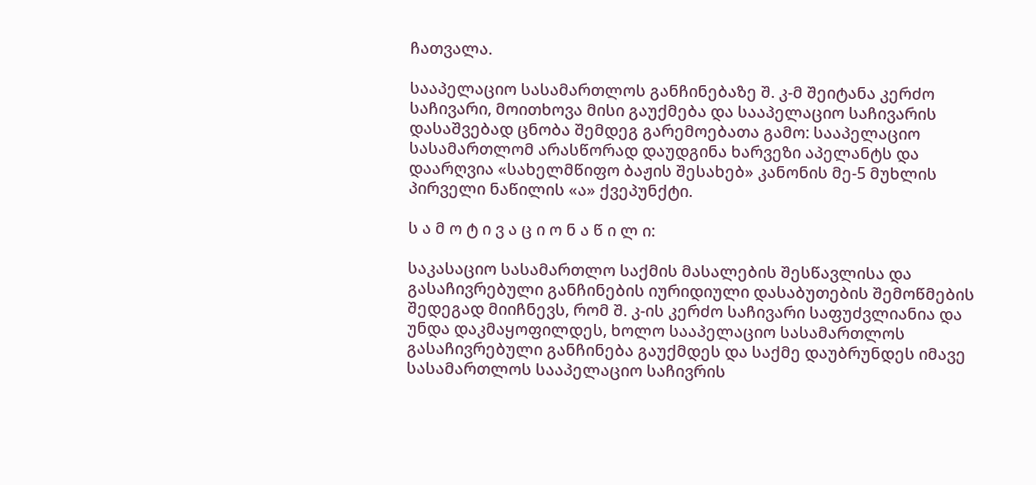ჩათვალა.

სააპელაციო სასამართლოს განჩინებაზე შ. კ-მ შეიტანა კერძო საჩივარი, მოითხოვა მისი გაუქმება და სააპელაციო საჩივარის დასაშვებად ცნობა შემდეგ გარემოებათა გამო: სააპელაციო სასამართლომ არასწორად დაუდგინა ხარვეზი აპელანტს და დაარღვია «სახელმწიფო ბაჟის შესახებ» კანონის მე-5 მუხლის პირველი ნაწილის «ა» ქვეპუნქტი.

ს ა მ ო ტ ი ვ ა ც ი ო ნ ა წ ი ლ ი:

საკასაციო სასამართლო საქმის მასალების შესწავლისა და გასაჩივრებული განჩინების იურიდიული დასაბუთების შემოწმების შედეგად მიიჩნევს, რომ შ. კ-ის კერძო საჩივარი საფუძვლიანია და უნდა დაკმაყოფილდეს, ხოლო სააპელაციო სასამართლოს გასაჩივრებული განჩინება გაუქმდეს და საქმე დაუბრუნდეს იმავე სასამართლოს სააპელაციო საჩივრის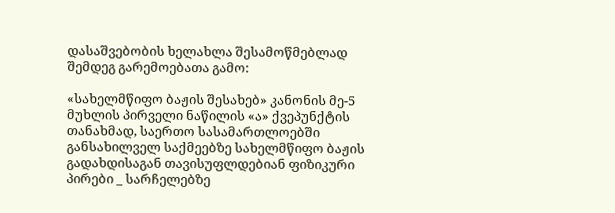დასაშვებობის ხელახლა შესამოწმებლად შემდეგ გარემოებათა გამო:

«სახელმწიფო ბაჟის შესახებ» კანონის მე-5 მუხლის პირველი ნაწილის «ა» ქვეპუნქტის თანახმად, საერთო სასამართლოებში განსახილველ საქმეებზე სახელმწიფო ბაჟის გადახდისაგან თავისუფლდებიან ფიზიკური პირები _ სარჩელებზე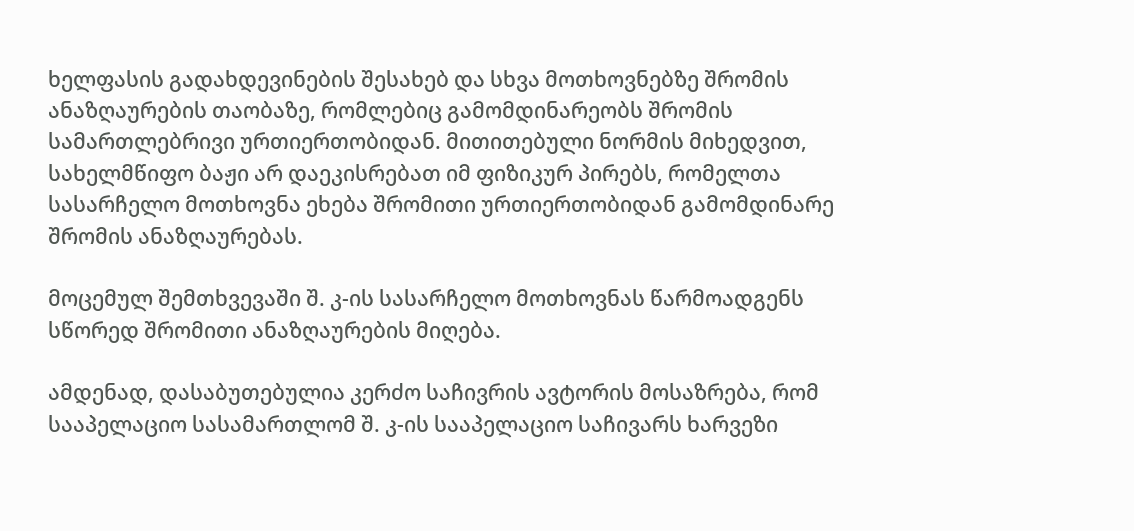ხელფასის გადახდევინების შესახებ და სხვა მოთხოვნებზე შრომის ანაზღაურების თაობაზე, რომლებიც გამომდინარეობს შრომის სამართლებრივი ურთიერთობიდან. მითითებული ნორმის მიხედვით, სახელმწიფო ბაჟი არ დაეკისრებათ იმ ფიზიკურ პირებს, რომელთა სასარჩელო მოთხოვნა ეხება შრომითი ურთიერთობიდან გამომდინარე შრომის ანაზღაურებას.

მოცემულ შემთხვევაში შ. კ-ის სასარჩელო მოთხოვნას წარმოადგენს სწორედ შრომითი ანაზღაურების მიღება.

ამდენად, დასაბუთებულია კერძო საჩივრის ავტორის მოსაზრება, რომ სააპელაციო სასამართლომ შ. კ-ის სააპელაციო საჩივარს ხარვეზი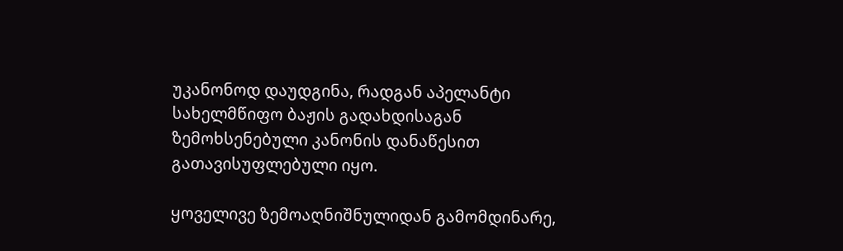უკანონოდ დაუდგინა, რადგან აპელანტი სახელმწიფო ბაჟის გადახდისაგან ზემოხსენებული კანონის დანაწესით გათავისუფლებული იყო.

ყოველივე ზემოაღნიშნულიდან გამომდინარე,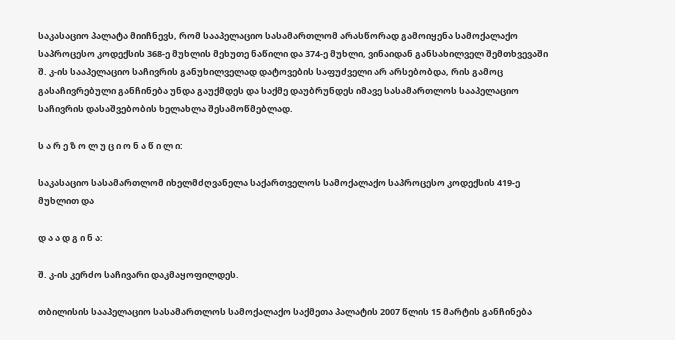საკასაციო პალატა მიიჩნევს, რომ სააპელაციო სასამართლომ არასწორად გამოიყენა სამოქალაქო საპროცესო კოდექსის 368-ე მუხლის მეხუთე ნაწილი და 374-ე მუხლი, ვინაიდან განსახილველ შემთხვევაში შ. კ-ის სააპელაციო საჩივრის განუხილველად დატოვების საფუძველი არ არსებობდა, რის გამოც გასაჩივრებული განჩინება უნდა გაუქმდეს და საქმე დაუბრუნდეს იმავე სასამართლოს სააპელაციო საჩივრის დასაშვებობის ხელახლა შესამოწმებლად.

ს ა რ ე ზ ო ლ უ ც ი ო ნ ა წ ი ლ ი:

საკასაციო სასამართლომ იხელმძღვანელა საქართველოს სამოქალაქო საპროცესო კოდექსის 419-ე მუხლით და

დ ა ა დ გ ი ნ ა:

შ. კ-ის კერძო საჩივარი დაკმაყოფილდეს.

თბილისის სააპელაციო სასამართლოს სამოქალაქო საქმეთა პალატის 2007 წლის 15 მარტის განჩინება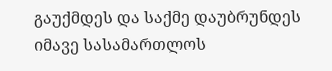გაუქმდეს და საქმე დაუბრუნდეს იმავე სასამართლოს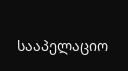სააპელაციო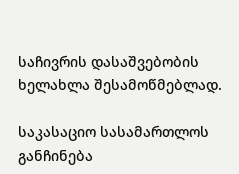საჩივრის დასაშვებობის ხელახლა შესამოწმებლად.

საკასაციო სასამართლოს განჩინება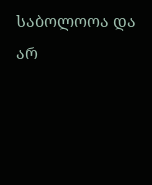საბოლოოა და არ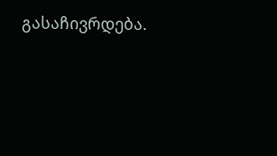გასაჩივრდება.